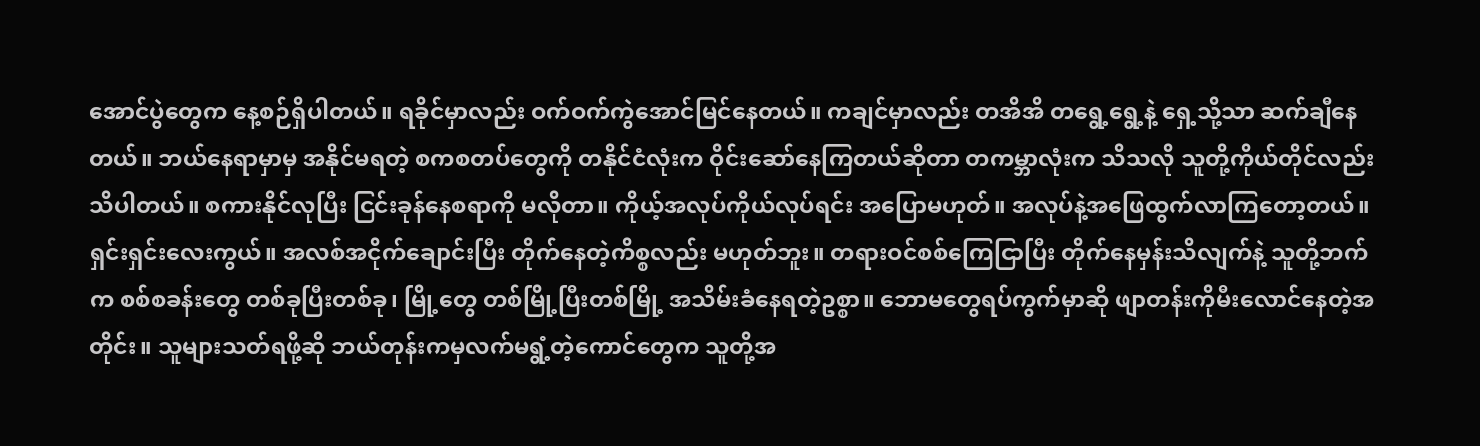အောင်ပွဲတွေက နေ့စဉ်ရှိပါတယ်။ ရခိုင်မှာလည်း ဝက်ဝက်ကွဲအောင်မြင်နေတယ်။ ကချင်မှာလည်း တအိအိ တရွေ့ရွေ့နဲ့ ရှေ့သို့သာ ဆက်ချီနေတယ်။ ဘယ်နေရာမှာမှ အနိုင်မရတဲ့ စကစတပ်တွေကို တနိုင်ငံလုံးက ဝိုင်းဆော်နေကြတယ်ဆိုတာ တကမ္ဘာလုံးက သိသလို သူတို့ကိုယ်တိုင်လည်း သိပါတယ်။ စကားနိုင်လုပြီး ငြင်းခုန်နေစရာကို မလိုတာ။ ကိုယ့်အလုပ်ကိုယ်လုပ်ရင်း အပြောမဟုတ်။ အလုပ်နဲ့အဖြေထွက်လာကြတော့တယ်။ ရှင်းရှင်းလေးကွယ်။ အလစ်အငိုက်ချောင်းပြီး တိုက်နေတဲ့ကိစ္စလည်း မဟုတ်ဘူး။ တရားဝင်စစ်ကြေငြာပြီး တိုက်နေမှန်းသိလျက်နဲ့ သူတို့ဘက်က စစ်စခန်းတွေ တစ်ခုပြီးတစ်ခု၊ မြို့တွေ တစ်မြို့ပြီးတစ်မြို့ အသိမ်းခံနေရတဲ့ဥစ္စာ။ ဘောမတွေရပ်ကွက်မှာဆို ဖျာတန်းကိုမီးလောင်နေတဲ့အတိုင်း။ သူများသတ်ရဖို့ဆို ဘယ်တုန်းကမှလက်မရွံ့တဲ့ကောင်တွေက သူတို့အ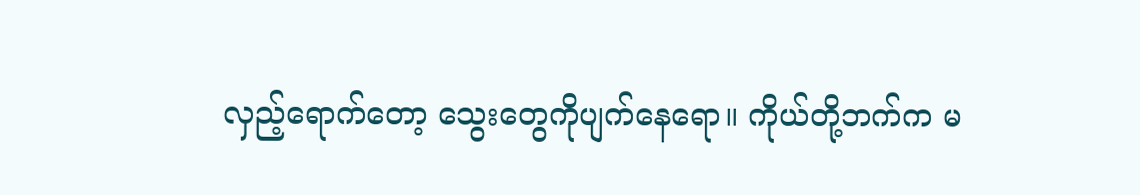လှည့်ရောက်တော့ သွေးတွေကိုပျက်နေရော။ ကိုယ်တို့ဘက်က မ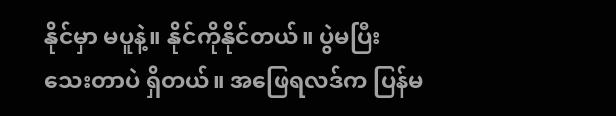နိုင်မှာ မပူနဲ့။ နိုင်ကိုနိုင်တယ်။ ပွဲမပြီးသေးတာပဲ ရှိတယ်။ အဖြေရလဒ်က ပြန်မ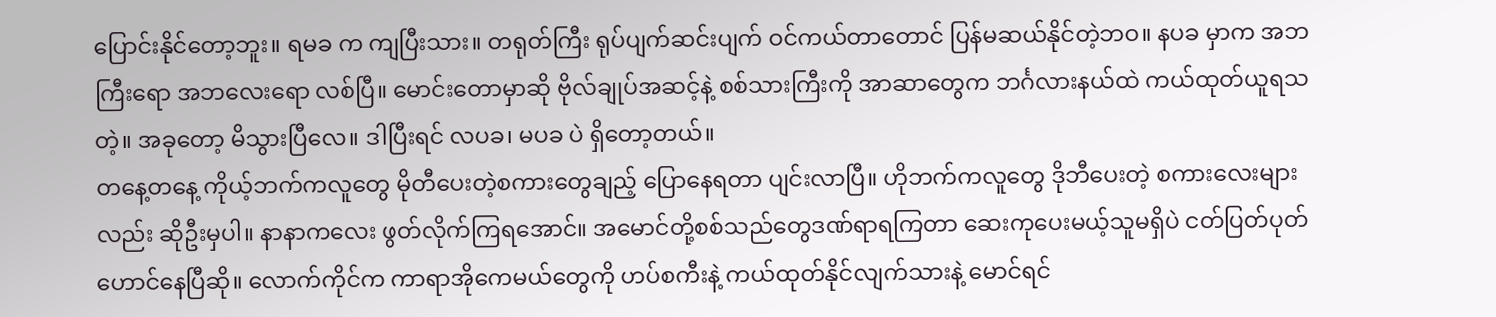ပြောင်းနိုင်တော့ဘူး။ ရမခ က ကျပြီးသား။ တရုတ်ကြီး ရုပ်ပျက်ဆင်းပျက် ဝင်ကယ်တာတောင် ပြန်မဆယ်နိုင်တဲ့ဘဝ။ နပခ မှာက အဘကြီးရော အဘလေးရော လစ်ပြီ။ မောင်းတောမှာဆို ဗိုလ်ချုပ်အဆင့်နဲ့ စစ်သားကြီးကို အာဆာတွေက ဘင်္ဂလားနယ်ထဲ ကယ်ထုတ်ယူရသတဲ့။ အခုတော့ မိသွားပြီလေ။ ဒါပြီးရင် လပခ၊ မပခ ပဲ ရှိတော့တယ်။
တနေ့တနေ့ ကိုယ့်ဘက်ကလူတွေ မိုတီပေးတဲ့စကားတွေချည့် ပြောနေရတာ ပျင်းလာပြီ။ ဟိုဘက်ကလူတွေ ဒိုဘီပေးတဲ့ စကားလေးများလည်း ဆိုဦးမှပါ။ နာနာကလေး ဖွတ်လိုက်ကြရအောင်။ အမောင်တို့စစ်သည်တွေဒဏ်ရာရကြတာ ဆေးကုပေးမယ့်သူမရှိပဲ ငတ်ပြတ်ပုတ်ဟောင်နေပြီဆို။ လောက်ကိုင်က ကာရာအိုကေမယ်တွေကို ဟပ်စကီးနဲ့ ကယ်ထုတ်နိုင်လျက်သားနဲ့ မောင်ရင်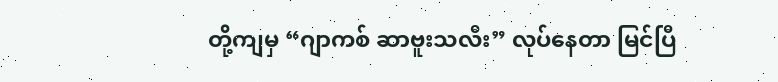တို့ကျမှ “ဂျာကစ် ဆာဗူးသလီး” လုပ်နေတာ မြင်ပြီ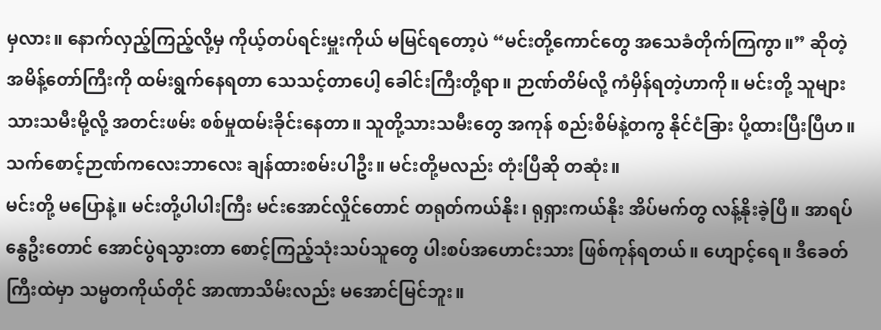မှလား။ နောက်လှည့်ကြည့်လို့မှ ကိုယ့်တပ်ရင်းမှူးကိုယ် မမြင်ရတော့ပဲ “မင်းတို့ကောင်တွေ အသေခံတိုက်ကြကွာ။” ဆိုတဲ့ အမိန့်တော်ကြီးကို ထမ်းရွက်နေရတာ သေသင့်တာပေါ့ ခေါင်းကြီးတို့ရာ။ ဉာဏ်တိမ်လို့ ကံမှိန်ရတဲ့ဟာကို။ မင်းတို့ သူများသားသမီးမို့လို့ အတင်းဖမ်း စစ်မှုထမ်းခိုင်းနေတာ။ သူတို့သားသမီးတွေ အကုန် စည်းစိမ်နဲ့တကွ နိုင်ငံခြား ပို့ထားပြီးပြီဟ။ သက်စောင့်ဉာဏ်ကလေးဘာလေး ချန်ထားစမ်းပါဦး။ မင်းတို့မလည်း တုံးပြီဆို တဆုံး။
မင်းတို့ မပြောနဲ့။ မင်းတို့ပါပါးကြီး မင်းအောင်လှိုင်တောင် တရုတ်ကယ်နိုး၊ ရုရှားကယ်နိုး အိပ်မက်တွ လန့်နိုးခဲ့ပြီ။ အာရပ်နွေဦးတောင် အောင်ပွဲရသွားတာ စောင့်ကြည့်သုံးသပ်သူတွေ ပါးစပ်အဟောင်းသား ဖြစ်ကုန်ရတယ်။ ဟျောင့်ရေ။ ဒီခေတ်ကြီးထဲမှာ သမ္မတကိုယ်တိုင် အာဏာသိမ်းလည်း မအောင်မြင်ဘူး။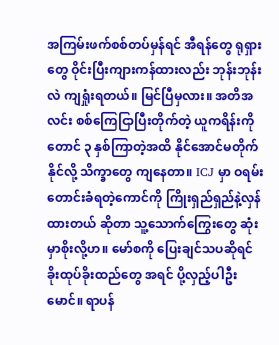အကြမ်းဖက်စစ်တပ်မှန်ရင် အီရန်တွေ ရုရှားတွေ ဝိုင်းပြီးကျားကန်ထားလည်း ဘုန်းဘုန်းလဲ ကျရှုံးရတယ်။ မြင်ပြီမှလား။ အတိအလင်း စစ်ကြေငြာပြီးတိုက်တဲ့ ယူကရိန်းကိုတောင် ၃ နှစ်ကြာတဲ့အထိ နိုင်အောင်မတိုက်နိုင်လို့ သိက္ခာတွေ ကျနေတာ။ ICJ မှာ ဝရမ်းတောင်းခံရတဲ့ကောင်ကို ကြိုးရှည်ရှည်နဲ့လှန်ထားတယ် ဆိုတာ သူ့သောက်ကြွေးတွေ ဆုံးမှာစိုးလို့ဟ။ မော်စကို ပြေးချင်သပဆိုရင် ခိုးထုပ်ခိုးထည်တွေ အရင် ပို့လှည့်ပါဦးမောင်။ ရာပန်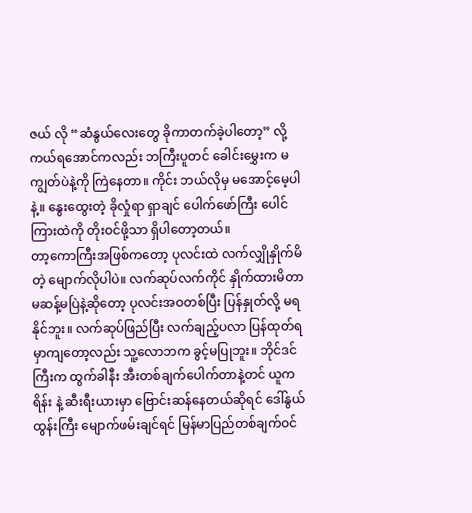ဇယ် လို “ဆံနွယ်လေးတွေ ခိုကာတက်ခဲ့ပါတော့” လို့ ကယ်ရအောင်ကလည်း ဘကြီးပူတင် ခေါင်းမွှေးက မကျွတ်ပဲနဲ့ကို ကြဲနေတာ။ ကိုင်း ဘယ်လိုမှ မအောင့်မေ့ပါနဲ့။ နွေးထွေးတဲ့ ခိုလှုံရာ ရှာချင် ပေါက်ဖော်ကြီး ပေါင်ကြားထဲကို တိုးဝင်ဖို့သာ ရှိပါတော့တယ်။
တာ့ကောကြီးအဖြစ်ကတော့ ပုလင်းထဲ လက်လျှိုနှိုက်မိတဲ့ မျောက်လိုပါပဲ။ လက်ဆုပ်လက်ကိုင် နှိုက်ထားမိတာ မဆန့်မပြဲနဲ့ဆိုတော့ ပုလင်းအဝတစ်ပြီး ပြန်နှုတ်လို့ မရနိုင်ဘူး။ လက်ဆုပ်ဖြည်ပြီး လက်ချည့်ပလာ ပြန်ထုတ်ရမှာကျတော့လည်း သူ့လောဘက ခွင့်မပြုဘူး။ ဘိုင်ဒင်ကြီးက ထွက်ခါနီး အီးတစ်ချက်ပေါက်တာနဲ့တင် ယူကရိန်း နဲ့ ဆီးရီးယားမှာ ဗြောင်းဆန်နေတယ်ဆိုရင် ဒေါ်နွယ်ထွန်းကြီး မျောက်ဖမ်းချင်ရင် မြန်မာပြည်တစ်ချက်ဝင်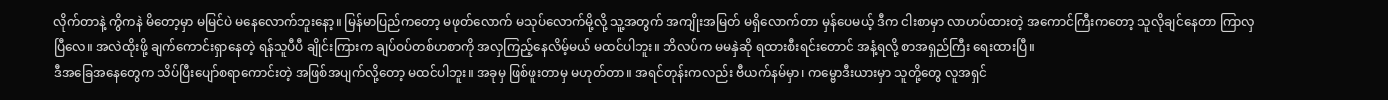လိုက်တာနဲ့ ကွိကနဲ မိတော့မှာ မမြင်ပဲ မနေလောက်ဘူးနော့။ မြန်မာပြည်ကတော့ မဖုတ်လောက် မသုပ်လောက်မို့လို့ သူ့အတွက် အကျိုးအမြတ် မရှိလောက်တာ မှန်ပေမယ့် ဒီက ငါးစာမှာ လာဟပ်ထားတဲ့ အကောင်ကြီးကတော့ သူလိုချင်နေတာ ကြာလှပြီလေ။ အလဲထိုးဖို့ ချက်ကောင်းရှာနေတဲ့ ရန်သူပီပီ ချိုင်းကြားက ချပ်ဝပ်တစ်ဟစာကို အလှကြည့်နေလိမ့်မယ် မထင်ပါဘူး။ ဘိလပ်က မမနှဲဆို ရထားစီးရင်းတောင် အနံ့ရလို့ စာအရှည်ကြီး ရေးထားပြီ။
ဒီအခြေအနေတွေက သိပ်ပြီးပျော်စရာကောင်းတဲ့ အဖြစ်အပျက်လို့တော့ မထင်ပါဘူး။ အခုမှ ဖြစ်ဖူးတာမှ မဟုတ်တာ။ အရင်တုန်းကလည်း ဗီယက်နမ်မှာ၊ ကမ္ဗောဒီးယားမှာ သူတို့တွေ လူအရှင်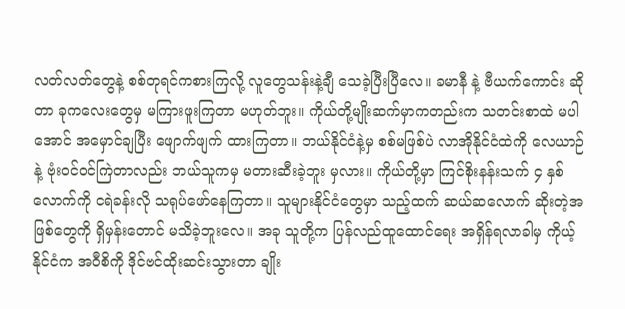လတ်လတ်တွေနဲ့ စစ်တုရင်ကစားကြလို့ လူတွေသန်းနဲ့ချီ သေခဲ့ပြီးပြီလေ။ ခမာနီ နဲ့ ဗီယက်ကောင်း ဆိုတာ ခုကလေးတွေမှ မကြားဖူးကြတာ မဟုတ်ဘူး။ ကိုယ်တို့မျိုးဆက်မှာကတည်းက သတင်းစာထဲ မပါအောင် အမှောင်ချပြီး ဖျောက်ဖျက် ထားကြတာ။ ဘယ်နိုင်ငံနဲ့မှ စစ်မဖြစ်ပဲ လာအိုနိုင်ငံထဲကို လေယာဉ်နဲ့ ဗုံးဝင်ဝင်ကြဲတာလည်း ဘယ်သူကမှ မတားဆီးခဲ့ဘူး မှလား။ ကိုယ်တို့မှာ ကြင်စိုးနန်းသက် ၄ နှစ်လောက်ကို ငရဲခန်းလို သရုပ်ဖော်နေကြတာ။ သူများနိုင်ငံတွေမှာ သည့်ထက် ဆယ်ဆလောက် ဆိုးတဲ့အဖြစ်တွေကို ရှိမှန်းတောင် မသိခဲ့ဘူးလေ။ အခု သူတို့က ပြန်လည်ထူထောင်ရေး အရှိန်ရလာခါမှ ကိုယ့်နိုင်ငံက အဝီစိကို ဒိုင်ဗင်ထိုးဆင်းသွားတာ ချိုး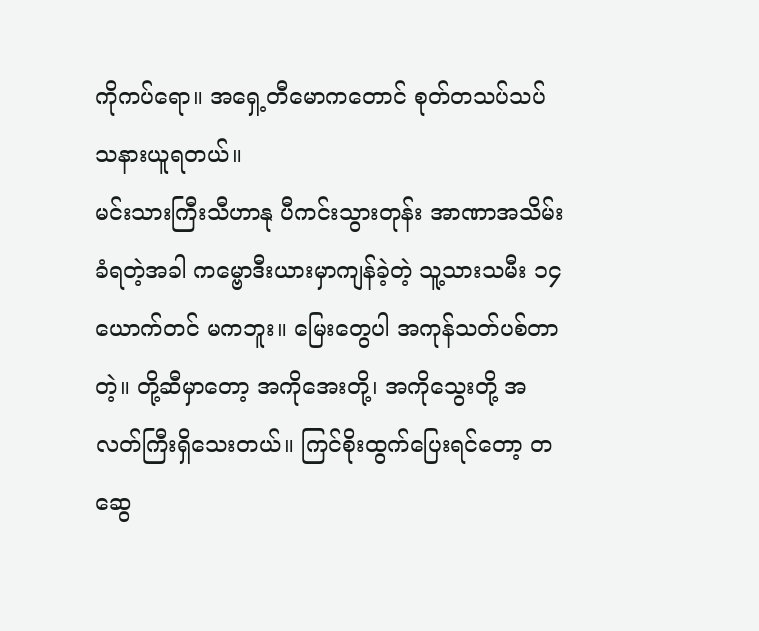ကိုကပ်ရော။ အရှေ့တီမောကတောင် စုတ်တသပ်သပ် သနားယူရတယ်။
မင်းသားကြီးသီဟာနု ပီကင်းသွားတုန်း အာဏာအသိမ်းခံရတဲ့အခါ ကမ္ဗောဒီးယားမှာကျန်ခဲ့တဲ့ သူ့သားသမီး ၁၄ ယောက်တင် မကဘူး။ မြေးတွေပါ အကုန်သတ်ပစ်တာတဲ့။ တို့ဆီမှာတော့ အကိုအေးတို့၊ အကိုသွေးတို့ အလတ်ကြီးရှိသေးတယ်။ ကြင်စိုးထွက်ပြေးရင်တော့ တဆွေ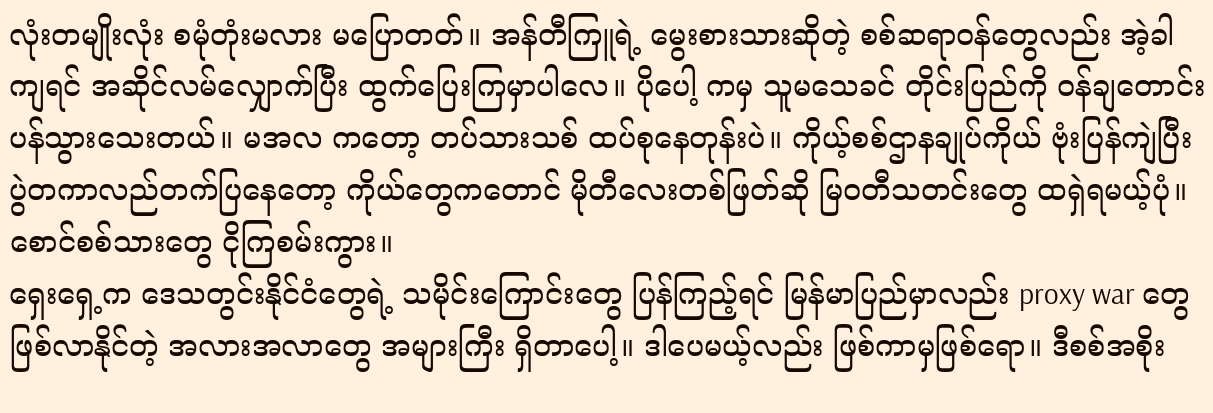လုံးတမျိုးလုံး စမုံတုံးမလား မပြောတတ်။ အန်တီကြူရဲ့ မွေးစားသားဆိုတဲ့ စစ်ဆရာဝန်တွေလည်း အဲ့ခါကျရင် အဆိုင်လမ်လျှောက်ပြီး ထွက်ပြေးကြမှာပါလေ။ ပိုပေါ့ ကမှ သူမသေခင် တိုင်းပြည်ကို ဝန်ချတောင်းပန်သွားသေးတယ်။ မအလ ကတော့ တပ်သားသစ် ထပ်စုနေတုန်းပဲ။ ကိုယ့်စစ်ဌာနချုပ်ကိုယ် ဗုံးပြန်ကျဲပြီး ပွဲတကာလည်တက်ပြနေတော့ ကိုယ်တွေကတောင် မိုတီလေးတစ်ဖြတ်ဆို မြဝတီသတင်းတွေ ထရှဲရမယ့်ပုံ။ စောင်စစ်သားတွေ ငိုကြစမ်းကွား။
ရှေးရှေ့က ဒေသတွင်းနိုင်ငံတွေရဲ့ သမိုင်းကြောင်းတွေ ပြန်ကြည့်ရင် မြန်မာပြည်မှာလည်း proxy war တွေ ဖြစ်လာနိုင်တဲ့ အလားအလာတွေ အများကြီး ရှိတာပေါ့။ ဒါပေမယ့်လည်း ဖြစ်ကာမှဖြစ်ရော။ ဒီစစ်အစိုး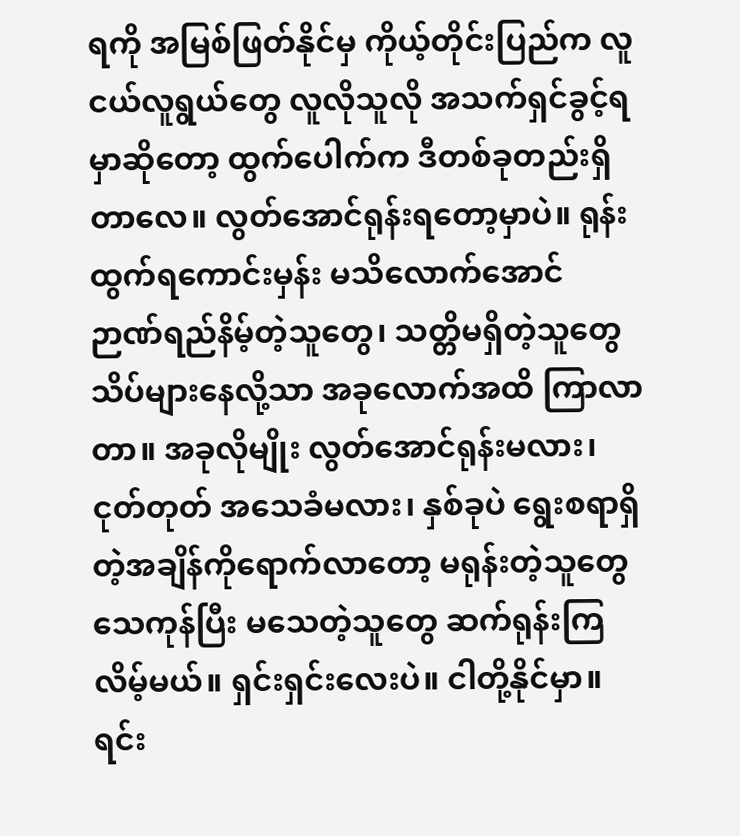ရကို အမြစ်ဖြတ်နိုင်မှ ကိုယ့်တိုင်းပြည်က လူငယ်လူရွယ်တွေ လူလိုသူလို အသက်ရှင်ခွင့်ရမှာဆိုတော့ ထွက်ပေါက်က ဒီတစ်ခုတည်းရှိတာလေ။ လွတ်အောင်ရုန်းရတော့မှာပဲ။ ရုန်းထွက်ရကောင်းမှန်း မသိလောက်အောင် ဉာဏ်ရည်နိမ့်တဲ့သူတွေ၊ သတ္တိမရှိတဲ့သူတွေ သိပ်များနေလို့သာ အခုလောက်အထိ ကြာလာတာ။ အခုလိုမျိုး လွတ်အောင်ရုန်းမလား၊ ငုတ်တုတ် အသေခံမလား၊ နှစ်ခုပဲ ရွေးစရာရှိတဲ့အချိန်ကိုရောက်လာတော့ မရုန်းတဲ့သူတွေသေကုန်ပြီး မသေတဲ့သူတွေ ဆက်ရုန်းကြလိမ့်မယ်။ ရှင်းရှင်းလေးပဲ။ ငါတို့နိုင်မှာ။ ရင်း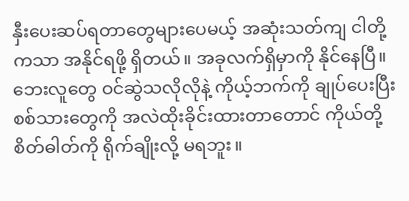နှီးပေးဆပ်ရတာတွေများပေမယ့် အဆုံးသတ်ကျ ငါတို့ကသာ အနိုင်ရဖို့ ရှိတယ်။ အခုလက်ရှိမှာကို နိုင်နေပြီ။ ဘေးလူတွေ ဝင်ဆွဲသလိုလိုနဲ့ ကိုယ့်ဘက်ကို ချုပ်ပေးပြီး စစ်သားတွေကို အလဲထိုးခိုင်းထားတာတောင် ကိုယ်တို့စိတ်ဓါတ်ကို ရိုက်ချိုးလို့ မရဘူး။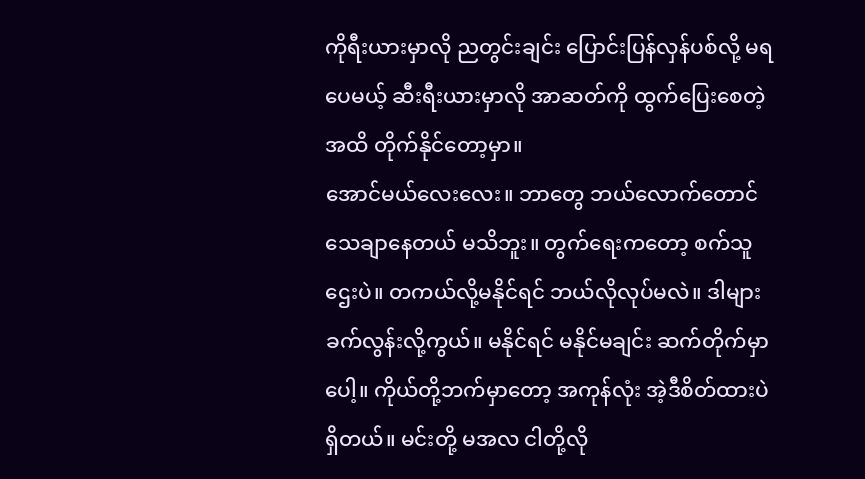ကိုရီးယားမှာလို ညတွင်းချင်း ပြောင်းပြန်လှန်ပစ်လို့ မရပေမယ့် ဆီးရီးယားမှာလို အာဆတ်ကို ထွက်ပြေးစေတဲ့အထိ တိုက်နိုင်တော့မှာ။
အောင်မယ်လေးလေး။ ဘာတွေ ဘယ်လောက်တောင် သေချာနေတယ် မသိဘူး။ တွက်ရေးကတော့ စက်သူဌေးပဲ။ တကယ်လို့မနိုင်ရင် ဘယ်လိုလုပ်မလဲ။ ဒါများ ခက်လွန်းလို့ကွယ်။ မနိုင်ရင် မနိုင်မချင်း ဆက်တိုက်မှာပေါ့။ ကိုယ်တို့ဘက်မှာတော့ အကုန်လုံး အဲ့ဒီစိတ်ထားပဲ ရှိတယ်။ မင်းတို့ မအလ ငါတို့လို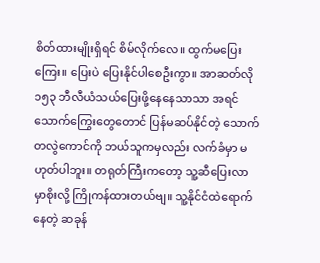စိတ်ထားမျိုးရှိရင် စိမ်လိုက်လေ။ ထွက်မပြေးကြေး။ ပြေးပဲ ပြေးနိုင်ပါစေဦးကွာ။ အာဆတ်လို ၁၅၃ ဘီလီယံသယ်ပြေးဖို့နေနေသာသာ အရင်သောက်ကြွေးတွေတောင် ပြန်မဆပ်နိုင်တဲ့ သောက်တလွဲကောင်ကို ဘယ်သူကမှလည်း လက်ခံမှာ မဟုတ်ပါဘူး။ တရုတ်ကြီးကတော့ သူ့ဆီပြေးလာမှာစိုးလို့ ကြိုကန်ထားတယ်ဗျ။ သူ့နိုင်ငံထဲရောက်နေတဲ့ ဆခုန်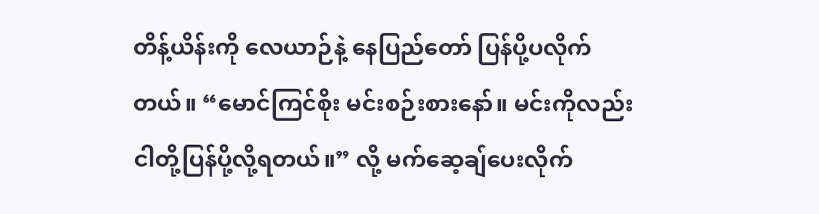တိန့်ယိန်းကို လေယာဉ်နဲ့ နေပြည်တော် ပြန်ပို့ပလိုက်တယ်။ “မောင်ကြင်စိုး မင်းစဉ်းစားနော်။ မင်းကိုလည်း ငါတို့ပြန်ပို့လို့ရတယ်။” လို့ မက်ဆေ့ချ်ပေးလိုက်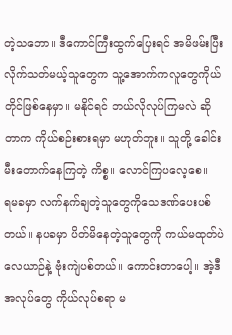တဲ့သဘော။ ဒီကောင်ကြီးထွက်ပြေးရင် အမိဖမ်းပြီးလိုက်သတ်မယ့်သူတွေက သူ့အောက်ကလူတွေကိုယ်တိုင်ဖြစ်နေမှာ။ မနိုင်ရင် ဘယ်လိုလုပ်ကြမလဲ ဆိုတာက ကိုယ်စဉ်းစားရမှာ မဟုတ်ဘူး။ သူတို့ ခေါင်းမီးတောက်နေကြတဲ့ ကိစ္စ။ လောင်ကြပလေ့စေ။
ရမခမှာ လက်နက်ချတဲ့သူတွေကိုသေဒဏ်ပေးပစ်တယ်။ နပခမှာ ပိတ်မိနေတဲ့သူတွေကို ကယ်မထုတ်ပဲ လေယာဉ်နဲ့ ဗုံးကျဲပစ်တယ်။ ကောင်းတာပေါ့။ အဲ့ဒီအလုပ်တွေ ကိုယ်လုပ်စရာ မ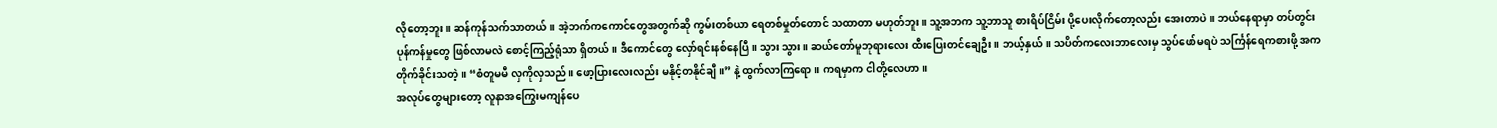လိုတော့ဘူး။ ဆန်ကုန်သက်သာတယ်။ အဲ့ဘက်ကကောင်တွေအတွက်ဆို ကွမ်းတစ်ယာ ရေတစ်မှုတ်တောင် သထာတာ မဟုတ်ဘူး။ သူ့အဘက သူ့ဘာသူ စားရိပ်ငြိမ်း ပို့ပေးလိုက်တော့လည်း အေးတာပဲ။ ဘယ်နေရာမှာ တပ်တွင်းပုန်ကန်မှုတွေ ဖြစ်လာမလဲ စောင့်ကြည့်ရုံသာ ရှိတယ်။ ဒီကောင်တွေ လှော်ရင်းနစ်နေပြီ။ သွား သွား။ ဆယ်တော်မူဘုရားလေး ထီးပြေးတင်ချေဦး။ ဘယ့်နှယ်။ သပိတ်ကလေးဘာလေးမှ သွပ်ဖော်မရပဲ သင်္ကြန်ရေကစားဖို့ အကတိုက်ခိုင်းသတဲ့။ “စံတူမမီ လှကိုလှသည်။ ဖော့ပြားလေးလည်း မနိုင့်တနိုင်ချီ။” နဲ့ ထွက်လာကြရော။ ကရမှာက ငါတို့လေဟာ။
အလုပ်တွေများတော့ လူနာအကြွေးမကျန်ပေ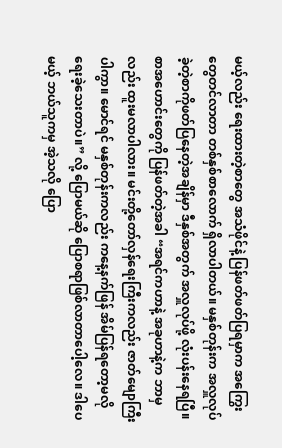မယ့်လည်း ရေးထားတဲ့စာတွေ အသံဖိုင်နဲ့ ပြန်ဖတ်ဖတ်ပြရမှာက အကြွေးတွေတင်လာတာ တစ်နှစ်စာလောက် ရှိလာပါတယ်။ မနှစ်တုန်းက အလှူလုပ်ခဲ့တဲ့စာကိုဖတ်ပြနေတဲ့အချိန်မှာ ဒီနှစ်အတွက် အလှူလုပ်ဖို့ လုံးပန်းနေရပြီ။ စာအဟောင်းတွေကို ပြန်ဖတ်တဲ့အခါ “အရင်ကဟာနဲ့ အခုဟာနဲ့က ဘာမှလည်း ထူးမလာပါလား။ မင်းတို့တော်လှန်ရေးကြီးကလည်း ဇာတ်မျောကြီးပါကွာ။ မောင်ရင် မနှစ်တုန်းကလည်း ကနေ့နက်ဖြန် အိမ်ပြန်ရတော့မလို ရေးခဲ့သေးတာပဲ။” လို့ ပြောမယ်ဆို ပြောစရာဖြစ်လာတာပေါ့လေ။ ဒါပေမယ့် ဘယ်သူကမှ အဲ့သလို ပြော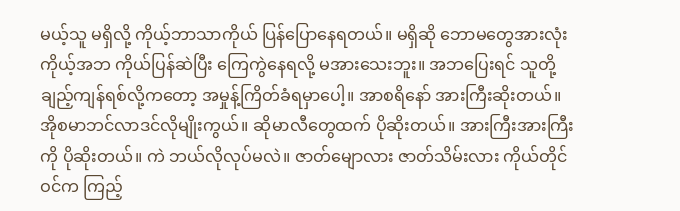မယ့်သူ မရှိလို့ ကိုယ့်ဘာသာကိုယ် ပြန်ပြောနေရတယ်။ မရှိဆို ဘောမတွေအားလုံး ကိုယ့်အဘ ကိုယ်ပြန်ဆဲပြီး ကြေကွဲနေရလို့ မအားသေးဘူး။ အဘပြေးရင် သူတို့ချည့်ကျန်ရစ်လို့ကတော့ အမှုန့်ကြိတ်ခံရမှာပေါ့။ အာစရိနော် အားကြီးဆိုးတယ်။ အိုစမာဘင်လာဒင်လိုမျိုးကွယ်။ ဆိုမာလီတွေထက် ပိုဆိုးတယ်။ အားကြီးအားကြီးကို ပိုဆိုးတယ်။ ကဲ ဘယ်လိုလုပ်မလဲ။ ဇာတ်မျောလား ဇာတ်သိမ်းလား ကိုယ်တိုင် ဝင်က ကြည့်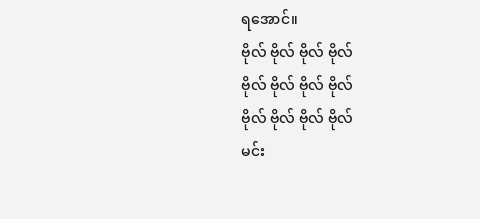ရအောင်။
ဗိုလ် ဗိုလ် ဗိုလ် ဗိုလ်
ဗိုလ် ဗိုလ် ဗိုလ် ဗိုလ်
ဗိုလ် ဗိုလ် ဗိုလ် ဗိုလ်
မင်း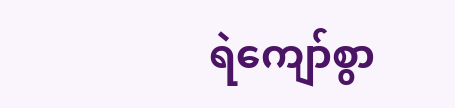ရဲကျော်စွာ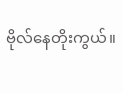ဗိုလ်နေတိုးကွယ်။